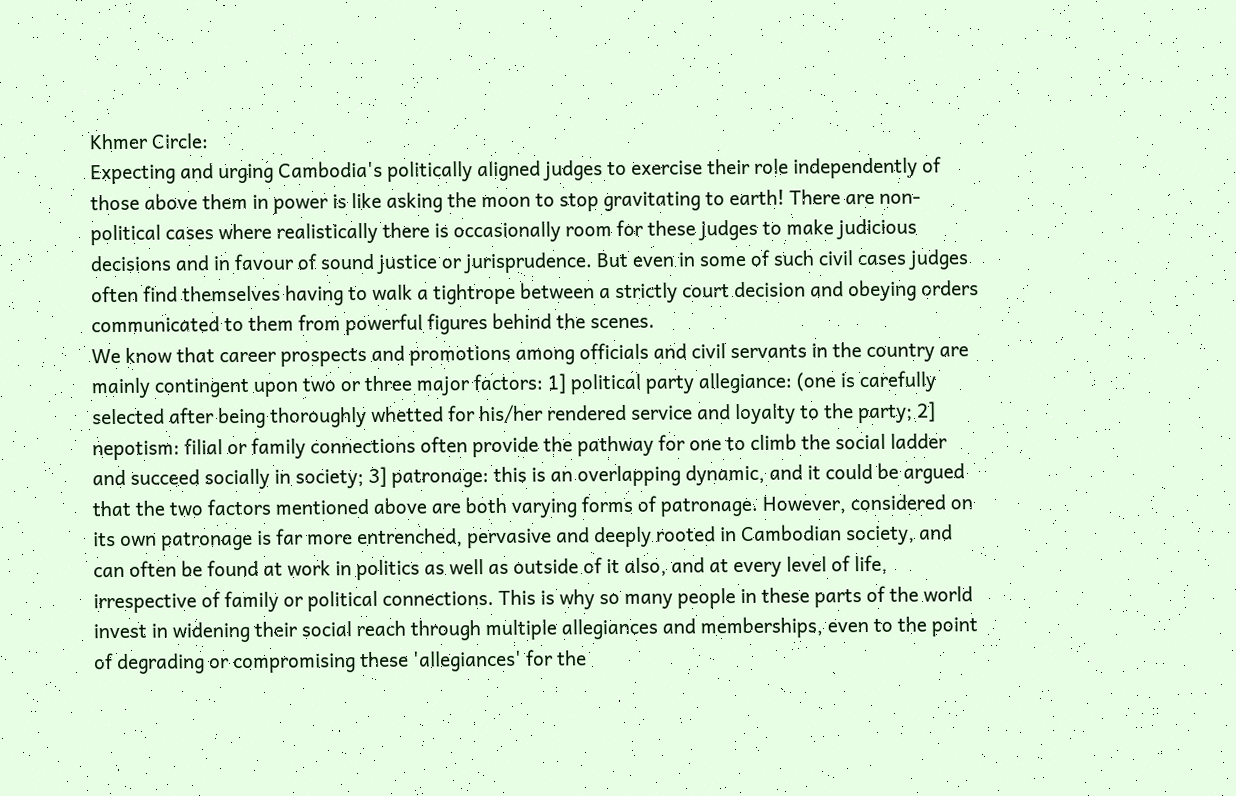Khmer Circle:
Expecting and urging Cambodia's politically aligned judges to exercise their role independently of those above them in power is like asking the moon to stop gravitating to earth! There are non-political cases where realistically there is occasionally room for these judges to make judicious decisions and in favour of sound justice or jurisprudence. But even in some of such civil cases judges often find themselves having to walk a tightrope between a strictly court decision and obeying orders communicated to them from powerful figures behind the scenes.
We know that career prospects and promotions among officials and civil servants in the country are mainly contingent upon two or three major factors: 1] political party allegiance: (one is carefully selected after being thoroughly whetted for his/her rendered service and loyalty to the party; 2] nepotism: filial or family connections often provide the pathway for one to climb the social ladder and succeed socially in society; 3] patronage: this is an overlapping dynamic, and it could be argued that the two factors mentioned above are both varying forms of patronage. However, considered on its own patronage is far more entrenched, pervasive and deeply rooted in Cambodian society, and can often be found at work in politics as well as outside of it also, and at every level of life, irrespective of family or political connections. This is why so many people in these parts of the world invest in widening their social reach through multiple allegiances and memberships, even to the point of degrading or compromising these 'allegiances' for the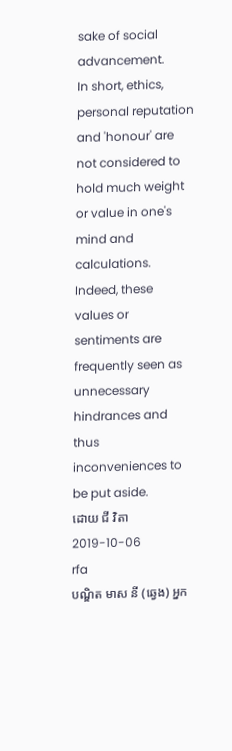sake of social advancement.
In short, ethics, personal reputation and 'honour' are not considered to hold much weight or value in one's mind and calculations. Indeed, these values or sentiments are frequently seen as unnecessary hindrances and thus inconveniences to be put aside.
ដោយ ជី វិតា
2019-10-06
rfa
បណ្ឌិត មាស នី (ឆ្វេង) អ្នក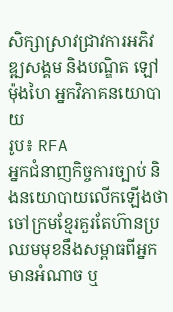សិក្សាស្រាវជ្រាវការអភិវឌ្ឍសង្គម និងបណ្ឌិត ឡៅ ម៉ុងហៃ អ្នកវិភាគនយោបាយ
រូប៖ RFA
អ្នកជំនាញកិច្ចការច្បាប់ និងនយោបាយលើកឡើងថា ចៅក្រមខ្មែរគួរតែហ៊ានប្រឈមមុខនឹងសម្ពាធពីអ្នកមានអំណាច ឬ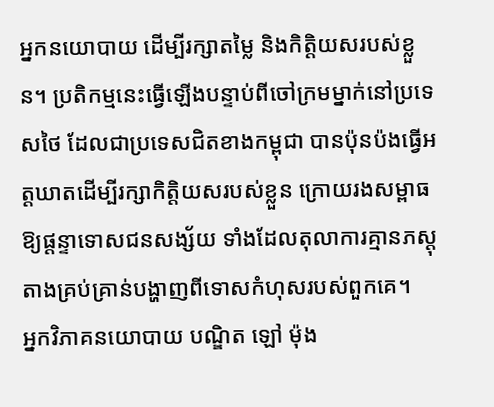អ្នកនយោបាយ ដើម្បីរក្សាតម្លៃ និងកិត្តិយសរបស់ខ្លួន។ ប្រតិកម្មនេះធ្វើឡើងបន្ទាប់ពីចៅក្រមម្នាក់នៅប្រទេសថៃ ដែលជាប្រទេសជិតខាងកម្ពុជា បានប៉ុនប៉ងធ្វើអត្តឃាតដើម្បីរក្សាកិត្តិយសរបស់ខ្លួន ក្រោយរងសម្ពាធឱ្យផ្ដន្ទាទោសជនសង្ស័យ ទាំងដែលតុលាការគ្មានភស្តុតាងគ្រប់គ្រាន់បង្ហាញពីទោសកំហុសរបស់ពួកគេ។
អ្នកវិភាគនយោបាយ បណ្ឌិត ឡៅ ម៉ុង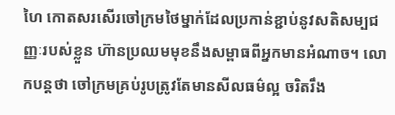ហៃ កោតសរសើរចៅក្រមថៃម្នាក់ដែលប្រកាន់ខ្ជាប់នូវសតិសម្បជញ្ញៈរបស់ខ្លួន ហ៊ានប្រឈមមុខនឹងសម្ពាធពីអ្នកមានអំណាច។ លោកបន្តថា ចៅក្រមគ្រប់រូបត្រូវតែមានសីលធម៌ល្អ ចរិតរឹង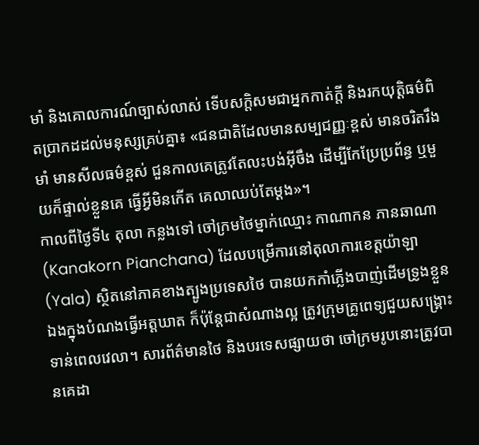មាំ និងគោលការណ៍ច្បាស់លាស់ ទើបសក្ដិសមជាអ្នកកាត់ក្តី និងរកយុត្តិធម៌ពិតប្រាកដដល់មនុស្សគ្រប់គ្នា៖ «ជនជាតិដែលមានសម្បជញ្ញៈខ្ពស់ មានចរិតរឹងមាំ មានសីលធម៌ខ្ពស់ ជួនកាលគេត្រូវតែលះបង់អ៊ីចឹង ដើម្បីកែប្រែប្រព័ន្ធ ឬមួយក៏ផ្ទាល់ខ្លួនគេ ធ្វើអ្វីមិនកើត គេលាឈប់តែម្ដង»។
កាលពីថ្ងៃទី៤ តុលា កន្លងទៅ ចៅក្រមថៃម្នាក់ឈ្មោះ កាណាកន ភានឆាណា (Kanakorn Pianchana) ដែលបម្រើការនៅតុលាការខេត្តយ៉ាឡា (Yala) ស្ថិតនៅភាគខាងត្បូងប្រទេសថៃ បានយកកាំភ្លើងបាញ់ដើមទ្រូងខ្លួនឯងក្នុងបំណងធ្វើអត្តឃាត ក៏ប៉ុន្តែជាសំណាងល្អ ត្រូវក្រុមគ្រូពេទ្យជួយសង្គ្រោះទាន់ពេលវេលា។ សារព័ត៌មានថៃ និងបរទេសផ្សាយថា ចៅក្រមរូបនោះត្រូវបានគេដា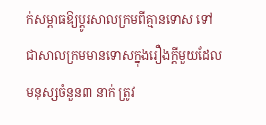ក់សម្ពាធឱ្យប្ដូរសាលក្រមពីគ្មានទោស ទៅជាសាលក្រមមានទោសក្នុងរឿងក្ដីមួយដែលមនុស្សចំនួន៣ នាក់ ត្រូវ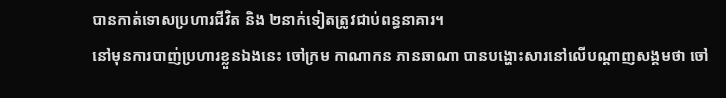បានកាត់ទោសប្រហារជីវិត និង ២នាក់ទៀតត្រូវជាប់ពន្ធនាគារ។
នៅមុនការបាញ់ប្រហារខ្លួនឯងនេះ ចៅក្រម កាណាកន ភានឆាណា បានបង្ហោះសារនៅលើបណ្ដាញសង្គមថា ចៅ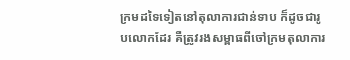ក្រមដទៃទៀតនៅតុលាការជាន់ទាប ក៏ដូចជារូបលោកដែរ គឺត្រូវរងសម្ពាធពីចៅក្រមតុលាការ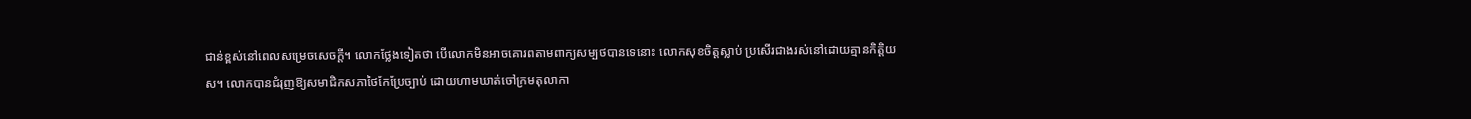ជាន់ខ្ពស់នៅពេលសម្រេចសេចក្ដី។ លោកថ្លែងទៀតថា បើលោកមិនអាចគោរពតាមពាក្យសម្បថបានទេនោះ លោកសុខចិត្តស្លាប់ ប្រសើរជាងរស់នៅដោយគ្មានកិត្តិយស។ លោកបានជំរុញឱ្យសមាជិកសភាថៃកែប្រែច្បាប់ ដោយហាមឃាត់ចៅក្រមតុលាកា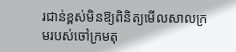រជាន់ខ្ពស់មិនឱ្យពិនិត្យមើលសាលក្រមរបស់ចៅក្រមតុ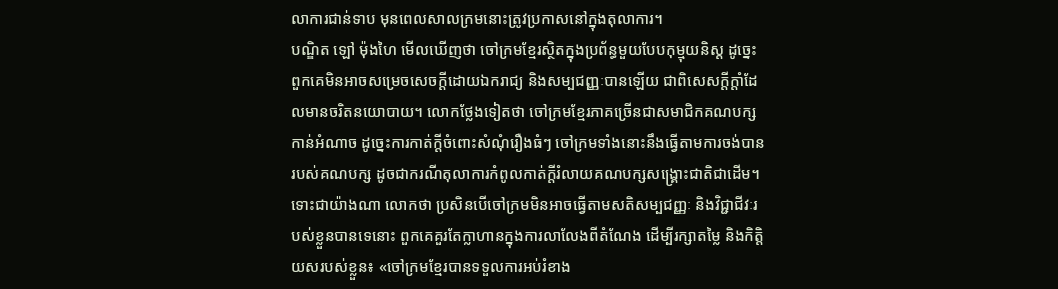លាការជាន់ទាប មុនពេលសាលក្រមនោះត្រូវប្រកាសនៅក្នុងតុលាការ។
បណ្ឌិត ឡៅ ម៉ុងហៃ មើលឃើញថា ចៅក្រមខ្មែរស្ថិតក្នុងប្រព័ន្ធមួយបែបកុម្មុយនិស្ត ដូច្នេះពួកគេមិនអាចសម្រេចសេចក្ដីដោយឯករាជ្យ និងសម្បជញ្ញៈបានឡើយ ជាពិសេសក្ដីក្ដាំដែលមានចរិតនយោបាយ។ លោកថ្លែងទៀតថា ចៅក្រមខ្មែរភាគច្រើនជាសមាជិកគណបក្សកាន់អំណាច ដូច្នេះការកាត់ក្តីចំពោះសំណុំរឿងធំៗ ចៅក្រមទាំងនោះនឹងធ្វើតាមការចង់បានរបស់គណបក្ស ដូចជាករណីតុលាការកំពូលកាត់ក្តីរំលាយគណបក្សសង្គ្រោះជាតិជាដើម។
ទោះជាយ៉ាងណា លោកថា ប្រសិនបើចៅក្រមមិនអាចធ្វើតាមសតិសម្បជញ្ញៈ និងវិជ្ជាជីវៈរបស់ខ្លួនបានទេនោះ ពួកគេគួរតែក្លាហានក្នុងការលាលែងពីតំណែង ដើម្បីរក្សាតម្លៃ និងកិត្តិយសរបស់ខ្លួន៖ «ចៅក្រមខ្មែរបានទទួលការអប់រំខាង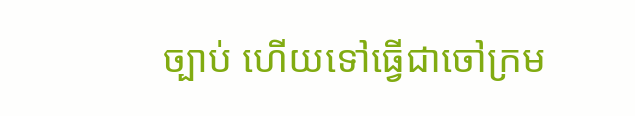ច្បាប់ ហើយទៅធ្វើជាចៅក្រម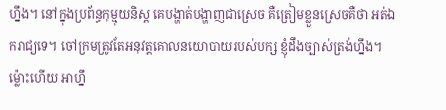ហ្នឹង។ នៅក្នុងប្រព័ន្ធកុម្មុយនិស្ត គេបង្ហាត់បង្ហាញជាស្រេច គឺត្រៀមខ្លួនស្រេចគឺថា អត់ឯករាជ្យទេ។ ចៅក្រមត្រូវតែអនុវត្តគោលនយោបាយរបស់បក្ស ខ្ញុំដឹងច្បាស់ត្រង់ហ្នឹង។ ម្ល៉ោះហើយ អាហ្នឹ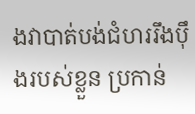ងវាបាត់បង់ជំហររឹងប៉ឹងរបស់ខ្លួន ប្រកាន់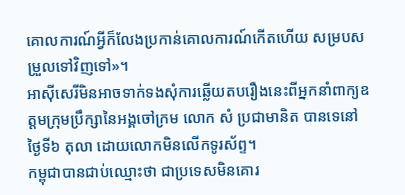គោលការណ៍អ្វីក៏លែងប្រកាន់គោលការណ៍កើតហើយ សម្របសម្រួលទៅវិញទៅ»។
អាស៊ីសេរីមិនអាចទាក់ទងសុំការឆ្លើយតបរឿងនេះពីអ្នកនាំពាក្យឧត្តមក្រុមប្រឹក្សានៃអង្គចៅក្រម លោក សំ ប្រជាមានិត បានទេនៅថ្ងៃទី៦ តុលា ដោយលោកមិនលើកទូរស័ព្ទ។
កម្ពុជាបានជាប់ឈ្មោះថា ជាប្រទេសមិនគោរ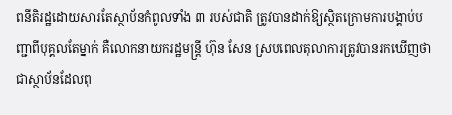ពនីតិរដ្ឋដោយសារតែស្ថាប័នកំពូលទាំង ៣ របស់ជាតិ ត្រូវបានដាក់ឱ្យស្ថិតក្រោមការបង្គាប់បញ្ជាពីបុគ្គលតែម្នាក់ គឺលោកនាយករដ្ឋមន្ត្រី ហ៊ុន សែន ស្របពេលតុលាការត្រូវបានរកឃើញថា ជាស្ថាប័នដែលពុ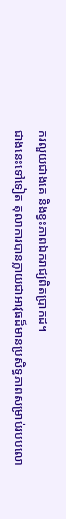ករលួយជាងគេ និងខ្វះភាពឯករាជ្យពិតប្រាកដ។
ជាងនេះទៅទៀត តុលាការបានក្លាយជាអាវុធដ៏មានប្រសិទ្ធភាពសម្រាប់របបលោ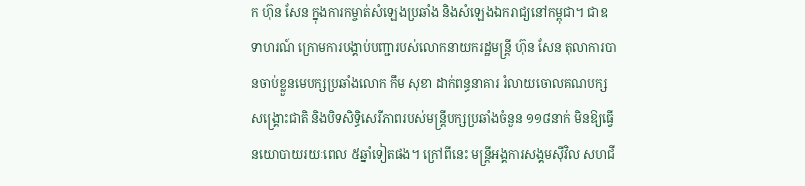ក ហ៊ុន សែន ក្នុងការកម្ចាត់សំឡេងប្រឆាំង និងសំឡេងឯករាជ្យនៅកម្ពុជា។ ជាឧទាហរណ៍ ក្រោមការបង្គាប់បញ្ជារបស់លោកនាយករដ្ឋមន្ត្រី ហ៊ុន សែន តុលាការបានចាប់ខ្លួនមេបក្សប្រឆាំងលោក កឹម សុខា ដាក់ពន្ធនាគារ រំលាយចោលគណបក្សសង្គ្រោះជាតិ និងបិទសិទ្ធិសេរីភាពរបស់មន្ត្រីបក្សប្រឆាំងចំនួន ១១៨នាក់ មិនឱ្យធ្វើនយោបាយរយៈពេល ៥ឆ្នាំទៀតផង។ ក្រៅពីនេះ មន្ត្រីអង្គការសង្គមស៊ីវិល សហជី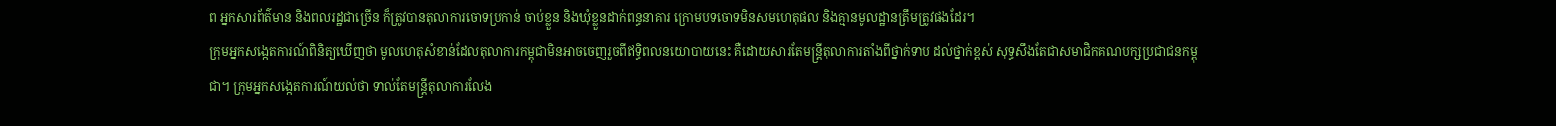ព អ្នកសារព័ត៌មាន និងពលរដ្ឋជាច្រើន ក៏ត្រូវបានតុលាការចោទប្រកាន់ ចាប់ខ្លួន និងឃុំខ្លួនដាក់ពន្ធនាគារ ក្រោមបទចោទមិនសមហេតុផល និងគ្មានមូលដ្ឋានត្រឹមត្រូវផងដែរ។
ក្រុមអ្នកសង្កេតការណ៍ពិនិត្យឃើញថា មូលហេតុសំខាន់ដែលតុលាការកម្ពុជាមិនអាចចេញរួចពីឥទ្ធិពលនយោបាយនេះ គឺដោយសារតែមន្ត្រីតុលាការតាំងពីថ្នាក់ទាប ដល់ថ្នាក់ខ្ពស់ សុទ្ធសឹងតែជាសមាជិកគណបក្សប្រជាជនកម្ពុជា។ ក្រុមអ្នកសង្កេតការណ៍យល់ថា ទាល់តែមន្ត្រីតុលាការលែង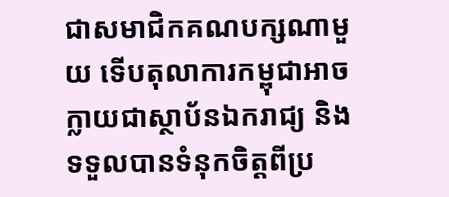ជាសមាជិកគណបក្សណាមួយ ទើបតុលាការកម្ពុជាអាចក្លាយជាស្ថាប័នឯករាជ្យ និងទទួលបានទំនុកចិត្តពីប្រ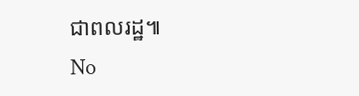ជាពលរដ្ឋ៕
No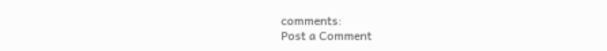comments:
Post a Comment